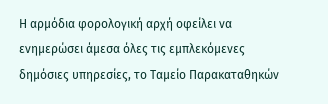Η αρμόδια φορολογική αρχή οφείλει να ενημερώσει άμεσα όλες τις εμπλεκόμενες δημόσιες υπηρεσίες, το Ταμείο Παρακαταθηκών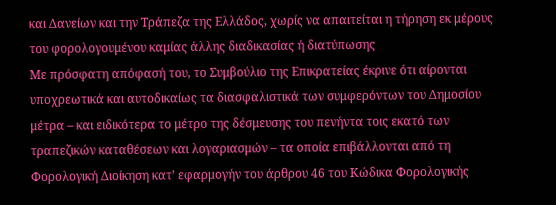και Δανείων και την Τράπεζα της Ελλάδος, χωρίς να απαιτείται η τήρηση εκ μέρους του φορολογουμένου καμίας άλλης διαδικασίας ή διατύπωσης
Με πρόσφατη απόφασή του, το Συμβούλιο της Επικρατείας έκρινε ότι αίρονται υποχρεωτικά και αυτοδικαίως τα διασφαλιστικά των συμφερόντων του Δημοσίου μέτρα – και ειδικότερα το μέτρο της δέσμευσης του πενήντα τοις εκατό των τραπεζικών καταθέσεων και λογαριασμών – τα οποία επιβάλλονται από τη Φορολογική Διοίκηση κατ’ εφαρμογήν του άρθρου 46 του Κώδικα Φορολογικής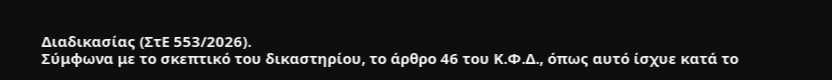Διαδικασίας (ΣτΕ 553/2026).
Σύμφωνα με το σκεπτικό του δικαστηρίου, το άρθρο 46 του Κ.Φ.Δ., όπως αυτό ίσχυε κατά το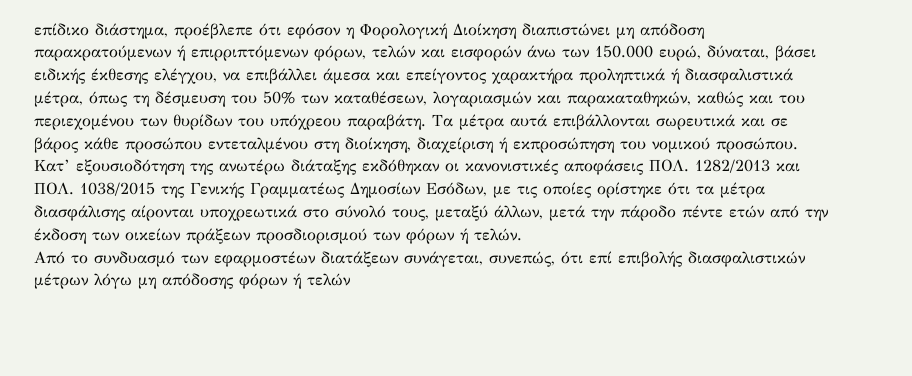επίδικο διάστημα, προέβλεπε ότι εφόσον η Φορολογική Διοίκηση διαπιστώνει μη απόδοση παρακρατούμενων ή επιρριπτόμενων φόρων, τελών και εισφορών άνω των 150.000 ευρώ, δύναται, βάσει ειδικής έκθεσης ελέγχου, να επιβάλλει άμεσα και επείγοντος χαρακτήρα προληπτικά ή διασφαλιστικά μέτρα, όπως τη δέσμευση του 50% των καταθέσεων, λογαριασμών και παρακαταθηκών, καθώς και του περιεχομένου των θυρίδων του υπόχρεου παραβάτη. Τα μέτρα αυτά επιβάλλονται σωρευτικά και σε βάρος κάθε προσώπου εντεταλμένου στη διοίκηση, διαχείριση ή εκπροσώπηση του νομικού προσώπου.
Κατ’ εξουσιοδότηση της ανωτέρω διάταξης εκδόθηκαν οι κανονιστικές αποφάσεις ΠΟΛ. 1282/2013 και ΠΟΛ. 1038/2015 της Γενικής Γραμματέως Δημοσίων Εσόδων, με τις οποίες ορίστηκε ότι τα μέτρα διασφάλισης αίρονται υποχρεωτικά στο σύνολό τους, μεταξύ άλλων, μετά την πάροδο πέντε ετών από την έκδοση των οικείων πράξεων προσδιορισμού των φόρων ή τελών.
Από το συνδυασμό των εφαρμοστέων διατάξεων συνάγεται, συνεπώς, ότι επί επιβολής διασφαλιστικών μέτρων λόγω μη απόδοσης φόρων ή τελών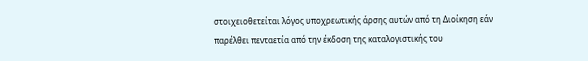στοιχειοθετείται λόγος υποχρεωτικής άρσης αυτών από τη Διοίκηση εάν παρέλθει πενταετία από την έκδοση της καταλογιστικής του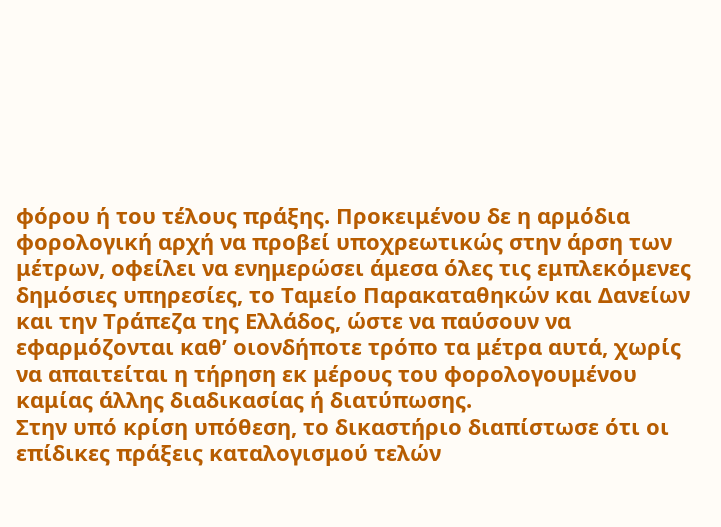φόρου ή του τέλους πράξης. Προκειμένου δε η αρμόδια φορολογική αρχή να προβεί υποχρεωτικώς στην άρση των μέτρων, οφείλει να ενημερώσει άμεσα όλες τις εμπλεκόμενες δημόσιες υπηρεσίες, το Ταμείο Παρακαταθηκών και Δανείων και την Τράπεζα της Ελλάδος, ώστε να παύσουν να εφαρμόζονται καθ’ οιονδήποτε τρόπο τα μέτρα αυτά, χωρίς να απαιτείται η τήρηση εκ μέρους του φορολογουμένου καμίας άλλης διαδικασίας ή διατύπωσης.
Στην υπό κρίση υπόθεση, το δικαστήριο διαπίστωσε ότι οι επίδικες πράξεις καταλογισμού τελών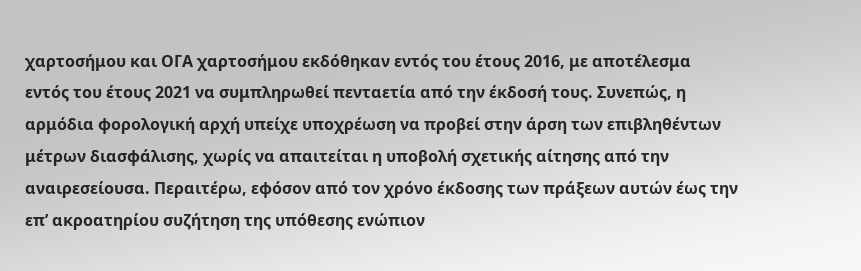χαρτοσήμου και ΟΓΑ χαρτοσήμου εκδόθηκαν εντός του έτους 2016, με αποτέλεσμα εντός του έτους 2021 να συμπληρωθεί πενταετία από την έκδοσή τους. Συνεπώς, η αρμόδια φορολογική αρχή υπείχε υποχρέωση να προβεί στην άρση των επιβληθέντων μέτρων διασφάλισης, χωρίς να απαιτείται η υποβολή σχετικής αίτησης από την αναιρεσείουσα. Περαιτέρω, εφόσον από τον χρόνο έκδοσης των πράξεων αυτών έως την επ’ ακροατηρίου συζήτηση της υπόθεσης ενώπιον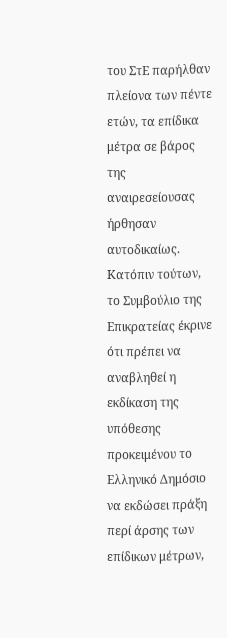του ΣτΕ παρήλθαν πλείονα των πέντε ετών, τα επίδικα μέτρα σε βάρος της αναιρεσείουσας ήρθησαν αυτοδικαίως.
Κατόπιν τούτων, το Συμβούλιο της Επικρατείας έκρινε ότι πρέπει να αναβληθεί η εκδίκαση της υπόθεσης προκειμένου το Ελληνικό Δημόσιο να εκδώσει πράξη περί άρσης των επίδικων μέτρων,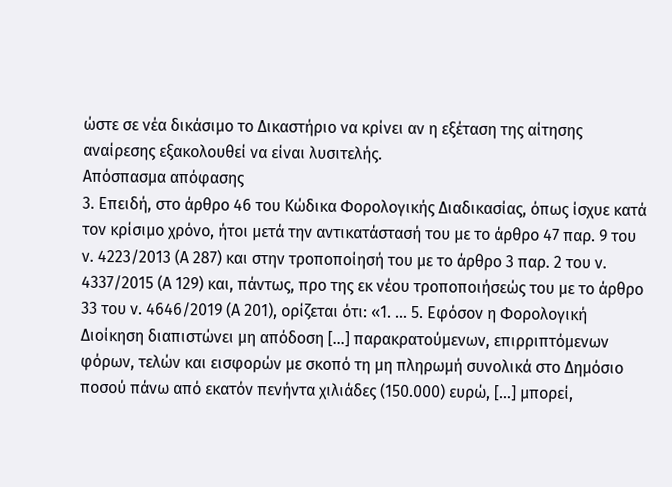ώστε σε νέα δικάσιμο το Δικαστήριο να κρίνει αν η εξέταση της αίτησης αναίρεσης εξακολουθεί να είναι λυσιτελής.
Απόσπασμα απόφασης
3. Επειδή, στο άρθρο 46 του Κώδικα Φορολογικής Διαδικασίας, όπως ίσχυε κατά τον κρίσιμο χρόνο, ήτοι μετά την αντικατάστασή του με το άρθρο 47 παρ. 9 του ν. 4223/2013 (Α 287) και στην τροποποίησή του με το άρθρο 3 παρ. 2 του ν. 4337/2015 (Α 129) και, πάντως, προ της εκ νέου τροποποιήσεώς του με το άρθρο 33 του ν. 4646/2019 (Α 201), ορίζεται ότι: «1. … 5. Εφόσον η Φορολογική Διοίκηση διαπιστώνει μη απόδοση […] παρακρατούμενων, επιρριπτόμενων φόρων, τελών και εισφορών με σκοπό τη μη πληρωμή συνολικά στο Δημόσιο ποσού πάνω από εκατόν πενήντα χιλιάδες (150.000) ευρώ, […] μπορεί,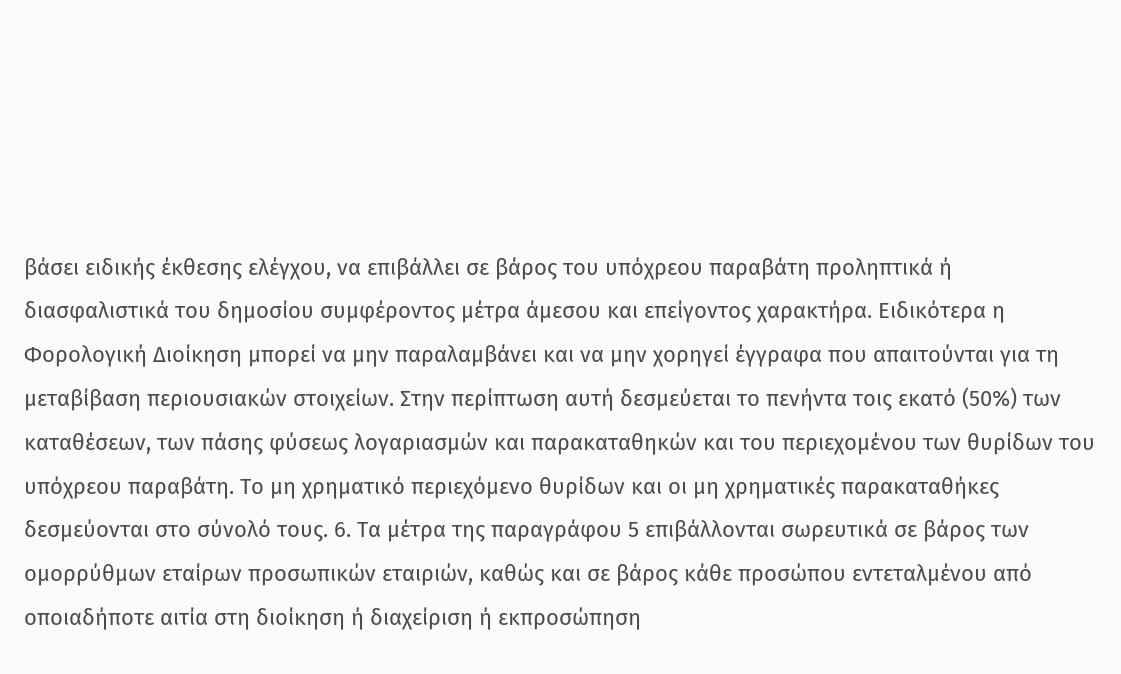βάσει ειδικής έκθεσης ελέγχου, να επιβάλλει σε βάρος του υπόχρεου παραβάτη προληπτικά ή διασφαλιστικά του δημοσίου συμφέροντος μέτρα άμεσου και επείγοντος χαρακτήρα. Ειδικότερα η Φορολογική Διοίκηση μπορεί να μην παραλαμβάνει και να μην χορηγεί έγγραφα που απαιτούνται για τη μεταβίβαση περιουσιακών στοιχείων. Στην περίπτωση αυτή δεσμεύεται το πενήντα τοις εκατό (50%) των καταθέσεων, των πάσης φύσεως λογαριασμών και παρακαταθηκών και του περιεχομένου των θυρίδων του υπόχρεου παραβάτη. Το μη χρηματικό περιεχόμενο θυρίδων και οι μη χρηματικές παρακαταθήκες δεσμεύονται στο σύνολό τους. 6. Τα μέτρα της παραγράφου 5 επιβάλλονται σωρευτικά σε βάρος των ομορρύθμων εταίρων προσωπικών εταιριών, καθώς και σε βάρος κάθε προσώπου εντεταλμένου από οποιαδήποτε αιτία στη διοίκηση ή διαχείριση ή εκπροσώπηση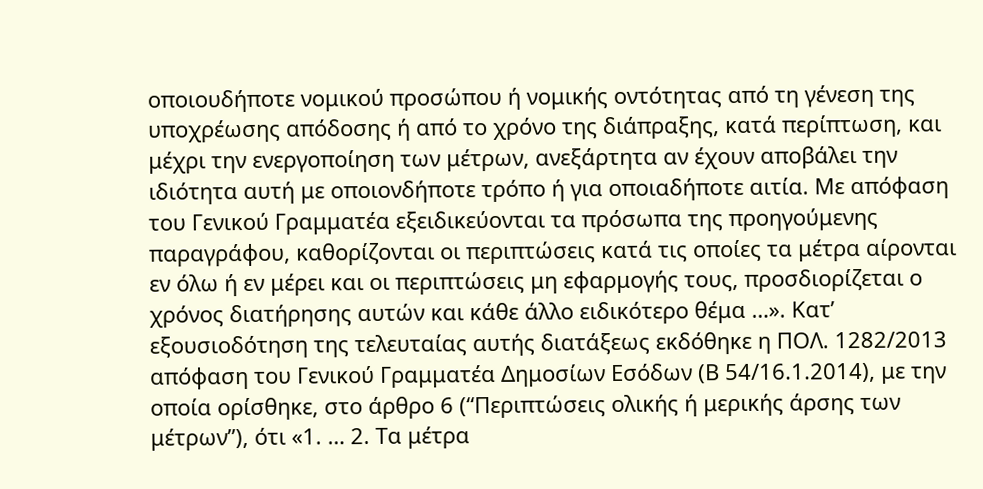οποιουδήποτε νομικού προσώπου ή νομικής οντότητας από τη γένεση της υποχρέωσης απόδοσης ή από το χρόνο της διάπραξης, κατά περίπτωση, και μέχρι την ενεργοποίηση των μέτρων, ανεξάρτητα αν έχουν αποβάλει την ιδιότητα αυτή με οποιονδήποτε τρόπο ή για οποιαδήποτε αιτία. Με απόφαση του Γενικού Γραμματέα εξειδικεύονται τα πρόσωπα της προηγούμενης παραγράφου, καθορίζονται οι περιπτώσεις κατά τις οποίες τα μέτρα αίρονται εν όλω ή εν μέρει και οι περιπτώσεις μη εφαρμογής τους, προσδιορίζεται ο χρόνος διατήρησης αυτών και κάθε άλλο ειδικότερο θέμα …». Κατ’ εξουσιοδότηση της τελευταίας αυτής διατάξεως εκδόθηκε η ΠΟΛ. 1282/2013 απόφαση του Γενικού Γραμματέα Δημοσίων Εσόδων (Β 54/16.1.2014), με την οποία ορίσθηκε, στο άρθρο 6 (“Περιπτώσεις ολικής ή μερικής άρσης των μέτρων”), ότι «1. … 2. Τα μέτρα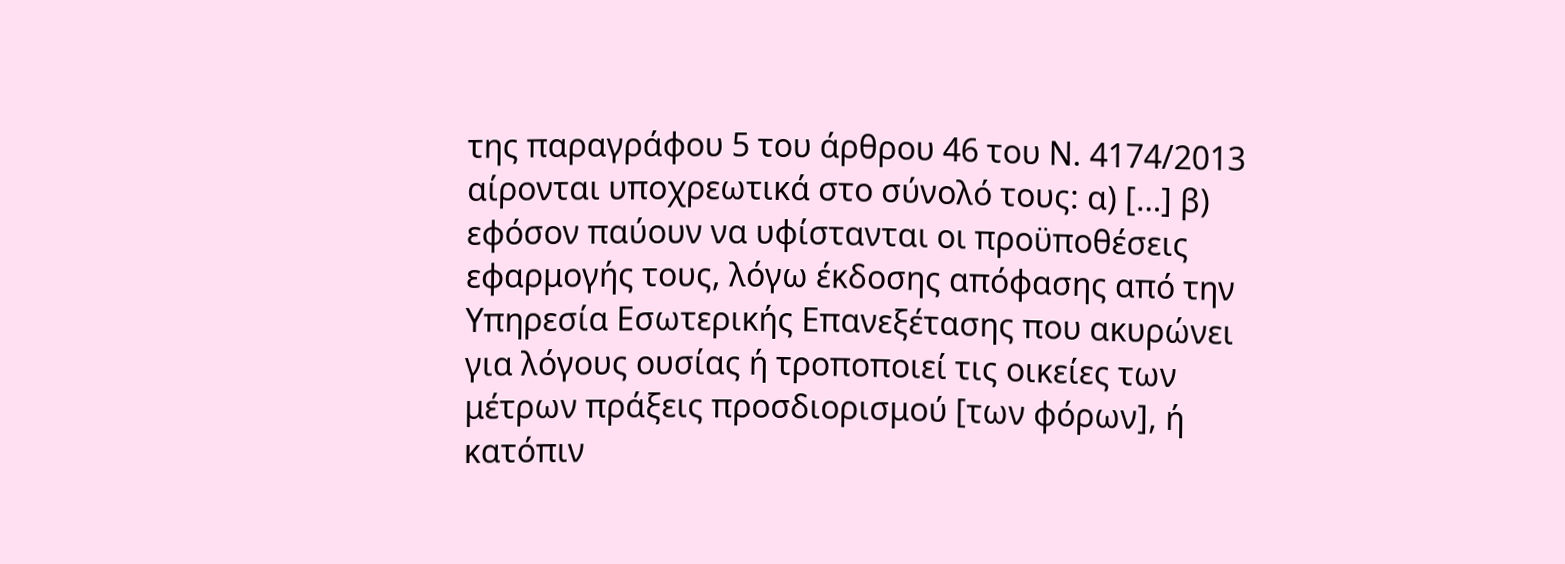της παραγράφου 5 του άρθρου 46 του Ν. 4174/2013 αίρονται υποχρεωτικά στο σύνολό τους: α) […] β) εφόσον παύουν να υφίστανται οι προϋποθέσεις εφαρμογής τους, λόγω έκδοσης απόφασης από την Υπηρεσία Εσωτερικής Επανεξέτασης που ακυρώνει για λόγους ουσίας ή τροποποιεί τις οικείες των μέτρων πράξεις προσδιορισμού [των φόρων], ή κατόπιν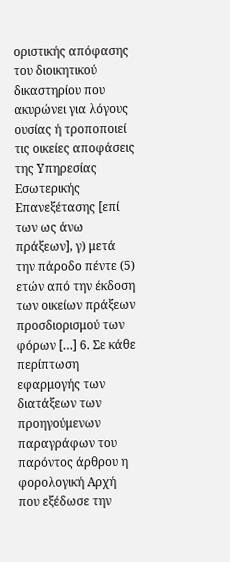οριστικής απόφασης του διοικητικού δικαστηρίου που ακυρώνει για λόγους ουσίας ή τροποποιεί τις οικείες αποφάσεις της Υπηρεσίας Εσωτερικής Επανεξέτασης [επί των ως άνω πράξεων], γ) μετά την πάροδο πέντε (5) ετών από την έκδοση των οικείων πράξεων προσδιορισμού των φόρων […] 6. Σε κάθε περίπτωση εφαρμογής των διατάξεων των προηγούμενων παραγράφων του παρόντος άρθρου η φορολογική Αρχή που εξέδωσε την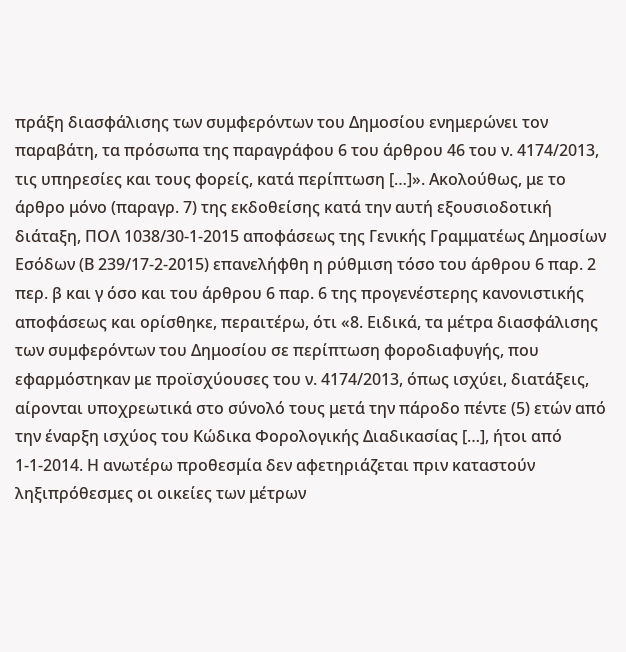πράξη διασφάλισης των συμφερόντων του Δημοσίου ενημερώνει τον παραβάτη, τα πρόσωπα της παραγράφου 6 του άρθρου 46 του ν. 4174/2013, τις υπηρεσίες και τους φορείς, κατά περίπτωση […]». Ακολούθως, με το άρθρο μόνο (παραγρ. 7) της εκδοθείσης κατά την αυτή εξουσιοδοτική διάταξη, ΠΟΛ 1038/30-1-2015 αποφάσεως της Γενικής Γραμματέως Δημοσίων Εσόδων (Β 239/17-2-2015) επανελήφθη η ρύθμιση τόσο του άρθρου 6 παρ. 2 περ. β και γ όσο και του άρθρου 6 παρ. 6 της προγενέστερης κανονιστικής αποφάσεως και ορίσθηκε, περαιτέρω, ότι «8. Ειδικά, τα μέτρα διασφάλισης των συμφερόντων του Δημοσίου σε περίπτωση φοροδιαφυγής, που εφαρμόστηκαν με προϊσχύουσες του ν. 4174/2013, όπως ισχύει, διατάξεις, αίρονται υποχρεωτικά στο σύνολό τους μετά την πάροδο πέντε (5) ετών από την έναρξη ισχύος του Κώδικα Φορολογικής Διαδικασίας […], ήτοι από 1-1-2014. Η ανωτέρω προθεσμία δεν αφετηριάζεται πριν καταστούν ληξιπρόθεσμες οι οικείες των μέτρων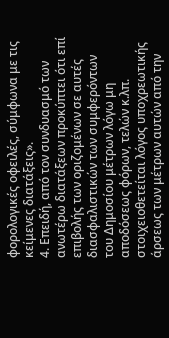φορολογικές οφειλές, σύμφωνα με τις κείμενες διατάξεις».
4. Επειδή, από τον συνδυασμό των ανωτέρω διατάξεων προκύπτει ότι επί επιβολής των οριζομένων σε αυτές διασφαλιστικών των συμφερόντων του Δημοσίου μέτρων λόγω μη αποδόσεως φόρων, τελών κ.λπ. στοιχειοθετείται λόγος υποχρεωτικής άρσεως των μέτρων αυτών από την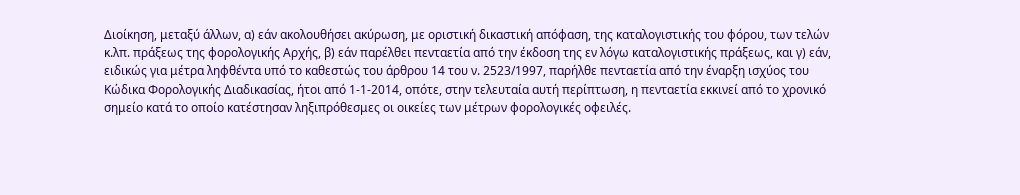Διοίκηση, μεταξύ άλλων, α) εάν ακολουθήσει ακύρωση, με οριστική δικαστική απόφαση, της καταλογιστικής του φόρου, των τελών κ.λπ. πράξεως της φορολογικής Αρχής, β) εάν παρέλθει πενταετία από την έκδοση της εν λόγω καταλογιστικής πράξεως, και γ) εάν, ειδικώς για μέτρα ληφθέντα υπό το καθεστώς του άρθρου 14 του ν. 2523/1997, παρήλθε πενταετία από την έναρξη ισχύος του Κώδικα Φορολογικής Διαδικασίας, ήτοι από 1-1-2014, οπότε, στην τελευταία αυτή περίπτωση, η πενταετία εκκινεί από το χρονικό σημείο κατά το οποίο κατέστησαν ληξιπρόθεσμες οι οικείες των μέτρων φορολογικές οφειλές.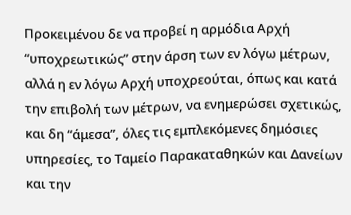Προκειμένου δε να προβεί η αρμόδια Αρχή “υποχρεωτικώς” στην άρση των εν λόγω μέτρων, αλλά η εν λόγω Αρχή υποχρεούται, όπως και κατά την επιβολή των μέτρων, να ενημερώσει σχετικώς, και δη “άμεσα”, όλες τις εμπλεκόμενες δημόσιες υπηρεσίες, το Ταμείο Παρακαταθηκών και Δανείων και την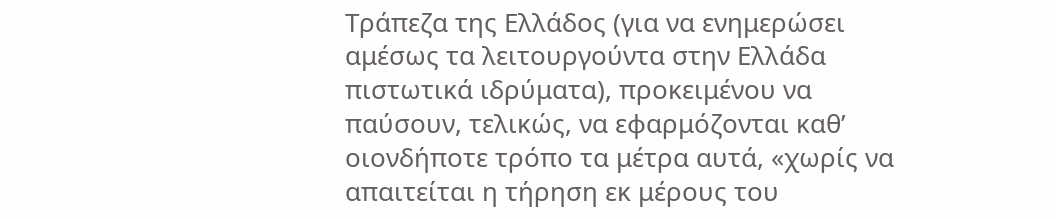Τράπεζα της Ελλάδος (για να ενημερώσει αμέσως τα λειτουργούντα στην Ελλάδα πιστωτικά ιδρύματα), προκειμένου να παύσουν, τελικώς, να εφαρμόζονται καθ’ οιονδήποτε τρόπο τα μέτρα αυτά, «χωρίς να απαιτείται η τήρηση εκ μέρους του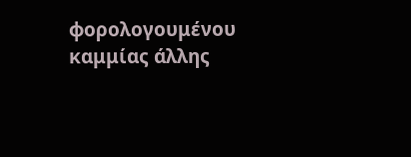φορολογουμένου καμμίας άλλης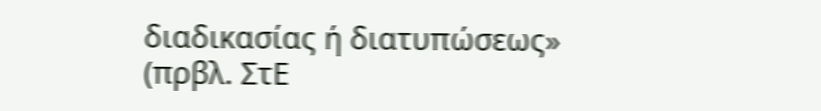διαδικασίας ή διατυπώσεως» (πρβλ. ΣτΕ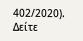402/2020).
Δείτε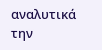αναλυτικά την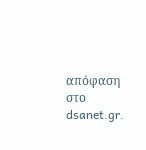απόφαση στο dsanet.gr.